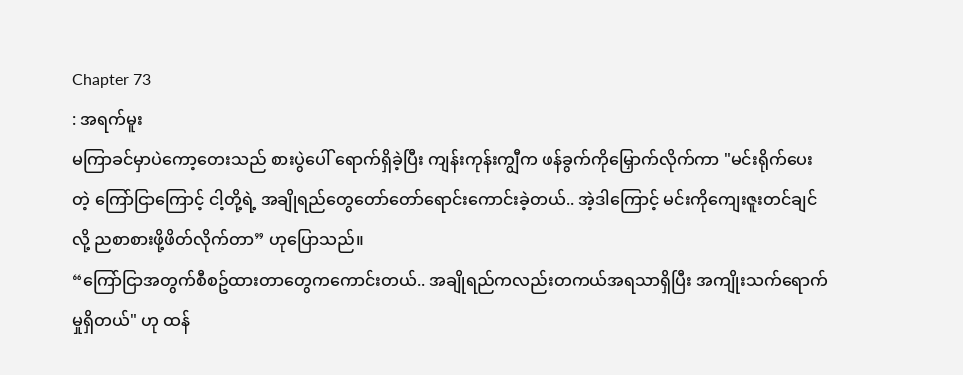Chapter 73
: အရက်မူး
မကြာခင်မှာပဲကော့တေးသည် စားပွဲပေါ် ရောက်ရှိခဲ့ပြီး ကျန်းကုန်းကျွီက ဖန်ခွက်ကိုမြှောက်လိုက်ကာ "မင်းရိုက်ပေးတဲ့ ကြော်ငြာကြောင့် ငါ့တို့ရဲ့ အချိုရည်တွေတော်တော်ရောင်းကောင်းခဲ့တယ်.. အဲ့ဒါကြောင့် မင်းကိုကျေးဇူးတင်ချင်လို့ ညစာစားဖို့ဖိတ်လိုက်တာ” ဟုပြောသည်။
“ကြော်ငြာအတွက်စီစဥ်ထားတာတွေကကောင်းတယ်.. အချိုရည်ကလည်းတကယ်အရသာရှိပြီး အကျိုးသက်ရောက်မှုရှိတယ်" ဟု ထန်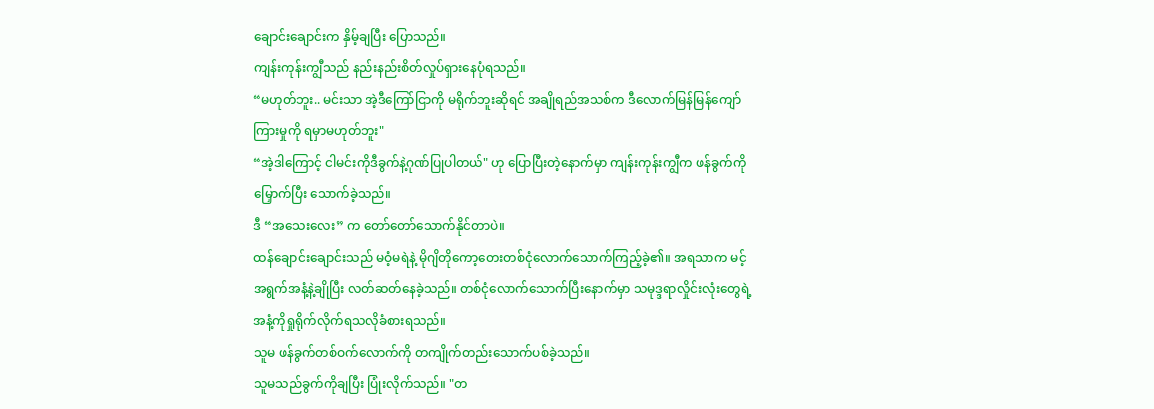ချောင်းချောင်းက နှိမ့်ချပြီး ပြောသည်။
ကျန်းကုန်းကျွီသည် နည်းနည်းစိတ်လှုပ်ရှားနေပုံရသည်။
“မဟုတ်ဘူး.. မင်းသာ အဲ့ဒီကြော်ငြာကို မရိုက်ဘူးဆိုရင် အချိုရည်အသစ်က ဒီလောက်မြန်မြန်ကျော်ကြားမှုကို ရမှာမဟုတ်ဘူး"
“အဲ့ဒါကြောင့် ငါမင်းကိုဒီခွက်နဲ့ဂုဏ်ပြုပါတယ်" ဟု ပြောပြီးတဲ့နောက်မှာ ကျန်းကုန်းကျွီက ဖန်ခွက်ကို မြှောက်ပြီး သောက်ခဲ့သည်။
ဒီ “အသေးလေး” က တော်တော်သောက်နိုင်တာပဲ။
ထန်ချောင်းချောင်းသည် မဝံ့မရဲနဲ့ မိုဂျိတိုကော့တေးတစ်ငုံလောက်သောက်ကြည့်ခဲ့၏။ အရသာက မင့်အရွက်အနံ့နဲ့ချိုပြီး လတ်ဆတ်နေခဲ့သည်။ တစ်ငုံလောက်သောက်ပြီးနောက်မှာ သမုဒ္ဒရာလှိုင်းလုံးတွေရဲ့အနံ့ကိုရှုရိုက်လိုက်ရသလိုခံစားရသည်။
သူမ ဖန်ခွက်တစ်ဝက်လောက်ကို တကျိုက်တည်းသောက်ပစ်ခဲ့သည်။
သူမသည်ခွက်ကိုချပြီး ပြုံးလိုက်သည်။ "တ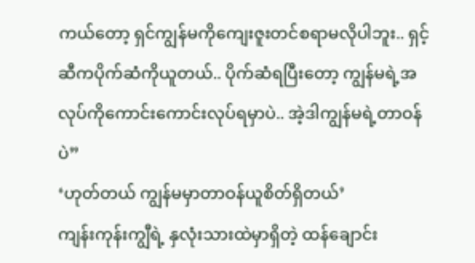ကယ်တော့ ရှင်ကျွန်မကိုကျေးဇူးတင်စရာမလိုပါဘူး.. ရှင့်ဆီကပိုက်ဆံကိုယူတယ်.. ပိုက်ဆံရပြီးတော့ ကျွန်မရဲ့အလုပ်ကိုကောင်းကောင်းလုပ်ရမှာပဲ.. အဲ့ဒါကျွန်မရဲ့တာဝန်ပဲ”
‘ဟုတ်တယ် ကျွန်မမှာတာဝန်ယူစိတ်ရှိတယ်’
ကျန်းကုန်းကျွီရဲ့ နှလုံးသားထဲမှာရှိတဲ့ ထန်ချောင်း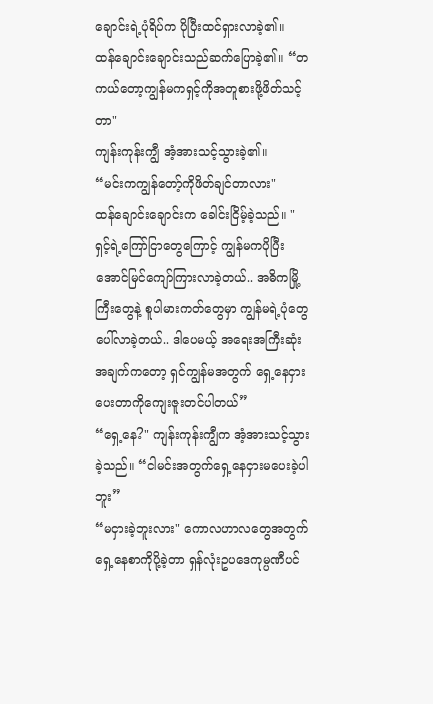ချောင်းရဲ့ပုံရိပ်က ပိုပြီးထင်ရှားလာခဲ့၏။
ထန်ချောင်းချောင်းသည်ဆက်ပြောခဲ့၏။ “တကယ်တော့ကျွန်မကရှင့်ကိုအတူစားဖို့ဖိတ်သင့်တာ"
ကျန်းကုန်းကျွီ အံ့အားသင့်သွားခဲ့၏။
“မင်းကကျွန်တော့်ကိုဖိတ်ချင်တာလား"
ထန်ချောင်းချောင်းက ခေါင်းငြိမ့်ခဲ့သည်။ " ရှင့်ရဲ့ကြော်ငြာတွေကြောင့် ကျွန်မကပိုပြီးအောင်မြင်ကျော်ကြားလာခဲ့တယ်.. အဓိကမြို့ကြီးတွေနဲ့ စူပါမားကတ်တွေမှာ ကျွန်မရဲ့ပုံတွေပေါ်လာခဲ့တယ်.. ဒါပေမယ့် အရေးအကြီးဆုံးအချက်ကတော့ ရှင်ကျွန်မအတွက် ရှေ့နေငှားပေးတာကိုကျေးဇူးတင်ပါတယ်”
“ရှေ့နေ?" ကျန်းကုန်းကျွီက အံ့အားသင့်သွားခဲ့သည်။ “ငါမင်းအတွက်ရှေ့နေငှားမပေးခဲ့ပါဘူး”
“မငှားခဲ့ဘူးလား" ကောလဟာလတွေအတွက်ရှေ့နေစာကိုပို့ခဲ့တာ ရှန်လုံးဥပဒေကုမ္ပဏီပင်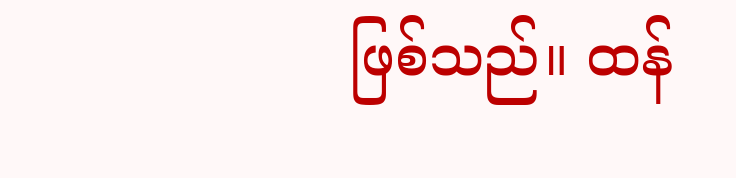ဖြစ်သည်။ ထန်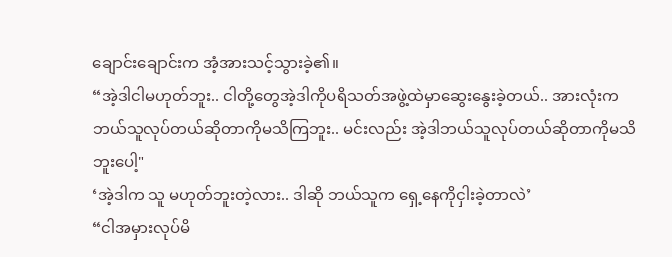ချောင်းချောင်းက အံ့အားသင့်သွားခဲ့၏။
“အဲ့ဒါငါမဟုတ်ဘူး.. ငါတို့တွေအဲ့ဒါကိုပရိသတ်အဖွဲ့ထဲမှာဆွေးနွေးခဲ့တယ်.. အားလုံးကဘယ်သူလုပ်တယ်ဆိုတာကိုမသိကြဘူး.. မင်းလည်း အဲ့ဒါဘယ်သူလုပ်တယ်ဆိုတာကိုမသိဘူးပေါ့"
‘အဲ့ဒါက သူ မဟုတ်ဘူးတဲ့လား.. ဒါဆို ဘယ်သူက ရှေ့နေကိုငှါးခဲ့တာလဲ’
“ငါအမှားလုပ်မိ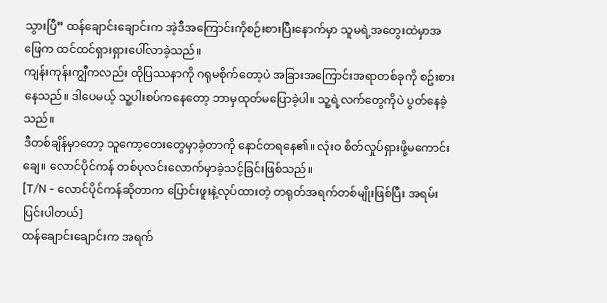သွားပြီ” ထန်ချောင်းချောင်းက အဲ့ဒီအကြောင်းကိုစဉ်းစားပြီးနောက်မှာ သူမရဲ့အတွေးထဲမှာအဖြေက ထင်ထင်ရှားရှားပေါ်လာခဲ့သည်။
ကျန်းကုန်းကျွီကလည်း ထိုပြဿနာကို ဂရုမစိုက်တော့ပဲ အခြားအကြောင်းအရာတစ်ခုကို စဥ်းစားနေသည်။ ဒါပေမယ့် သူ့ပါးစပ်ကနေတော့ ဘာမှထုတ်မပြောခဲ့ပါ။ သူ့ရဲ့လက်တွေကိုပဲ ပွတ်နေခဲ့သည်။
ဒီတစ်ချိန်မှာတော့ သူကော့တေးတွေမှာခဲ့တာကို နောင်တရနေ၏။ လုံးဝ စိတ်လှုပ်ရှားဖို့မကောင်းချေ။ လောင်ပိုင်ကန် တစ်ပုလင်းလောက်မှာခဲ့သင့်ခြင်းဖြစ်သည်။
[T/N - လောင်ပိုင်ကန်ဆိုတာက ပြောင်းဖူးနဲ့လုပ်ထားတဲ့ တရုတ်အရက်တစ်မျိုးဖြစ်ပြီး အရမ်းပြင်းပါတယ်]
ထန်ချောင်းချောင်းက အရက်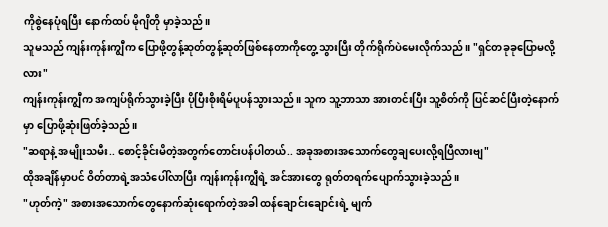ကိုစွဲနေပုံရပြီး နောက်ထပ် မိုဂျိတို မှာခဲ့သည်။
သူမသည် ကျန်းကုန်းကျွီက ပြောဖို့တွန့်ဆုတ်တွန့်ဆုတ်ဖြစ်နေတာကိုတွေ့သွားပြီး တိုက်ရိုက်ပဲမေးလိုက်သည်။ "ရှင်တခုခုပြောမလို့လား"
ကျန်းကုန်းကျွီက အကျပ်ရိုက်သွားခဲ့ပြီး ပိုပြီးစိုးရိမ်ပူပန်သွားသည်။ သူက သူ့ဘာသာ အားတင်းပြီး သူ့စိတ်ကို ပြင်ဆင်ပြီးတဲ့နောက်မှာ ပြောဖို့ဆုံးဖြတ်ခဲ့သည်။
"ဆရာနဲ့ အမျိုးသမီး.. စောင့်ခိုင်းမိတဲ့အတွက်တောင်းပန်ပါတယ်.. အခုအစားအသောက်တွေချပေးလို့ရပြီလားဗျ"
ထိုအချိန်မှာပင် ဝိတ်တာရဲ့အသံပေါ်လာပြီး ကျန်းကုန်းကျွီရဲ့ အင်အားတွေ ရုတ်တရက်ပျောက်သွားခဲ့သည်။
"ဟုတ်ကဲ့" အစားအသောက်တွေနောက်ဆုံးရောက်တဲ့အခါ ထန်ချောင်းချောင်းရဲ့ မျက်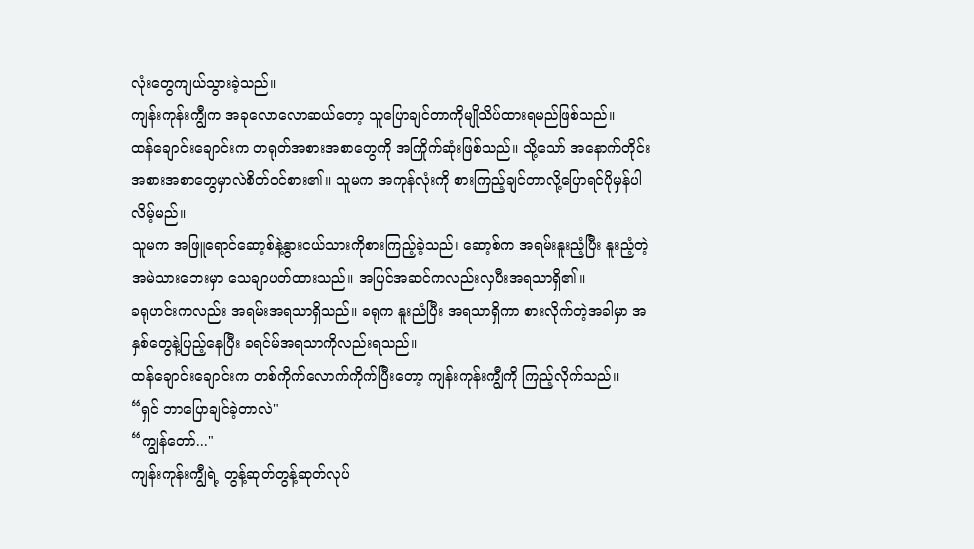လုံးတွေကျယ်သွားခဲ့သည်။
ကျန်းကုန်းကျွီက အခုလောလောဆယ်တော့ သူပြောချင်တာကိုမျိုသိပ်ထားရမည်ဖြစ်သည်။
ထန်ချောင်းချောင်းက တရုတ်အစားအစာတွေကို အကြိုက်ဆုံးဖြစ်သည်။ သို့သော် အနောက်တိုင်းအစားအစာတွေမှာလဲစိတ်ဝင်စား၏။ သူမက အကုန်လုံးကို စားကြည့်ချင်တာလို့ပြောရင်ပိုမှန်ပါလိမ့်မည်။
သူမက အဖြူရောင်ဆော့စ်နဲ့နွားငယ်သားကိုစားကြည့်ခဲ့သည်၊ ဆော့စ်က အရမ်းနူးညံ့ပြီး နူးညံ့တဲ့အမဲသားဘေးမှာ သေချာပတ်ထားသည်။ အပြင်အဆင်ကလည်းလှပီးအရသာရှိ၏။
ခရုဟင်းကလည်း အရမ်းအရသာရှိသည်။ ခရုက နူးညံပြီး အရသာရှိကာ စားလိုက်တဲ့အခါမှာ အနှစ်တွေနဲ့ပြည့်နေပြီး ခရင်မ်အရသာကိုလည်းရသည်။
ထန်ချောင်းချောင်းက တစ်ကိုက်လောက်ကိုက်ပြီးတော့ ကျန်းကုန်းကျွီကို ကြည့်လိုက်သည်။
“ရှင် ဘာပြောချင်ခဲ့တာလဲ"
“ကျွန်တော်..."
ကျန်းကုန်းကျွီရဲ့ တွန့်ဆုတ်တွန့်ဆုတ်လုပ်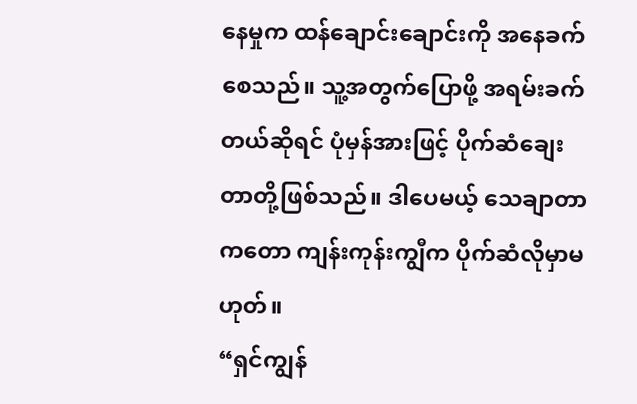နေမှုက ထန်ချောင်းချောင်းကို အနေခက်စေသည်။ သူ့အတွက်ပြောဖို့ အရမ်းခက်တယ်ဆိုရင် ပုံမှန်အားဖြင့် ပိုက်ဆံချေးတာတို့ဖြစ်သည်။ ဒါပေမယ့် သေချာတာကတော ကျန်းကုန်းကျွီက ပိုက်ဆံလိုမှာမဟုတ်။
“ရှင်ကျွန်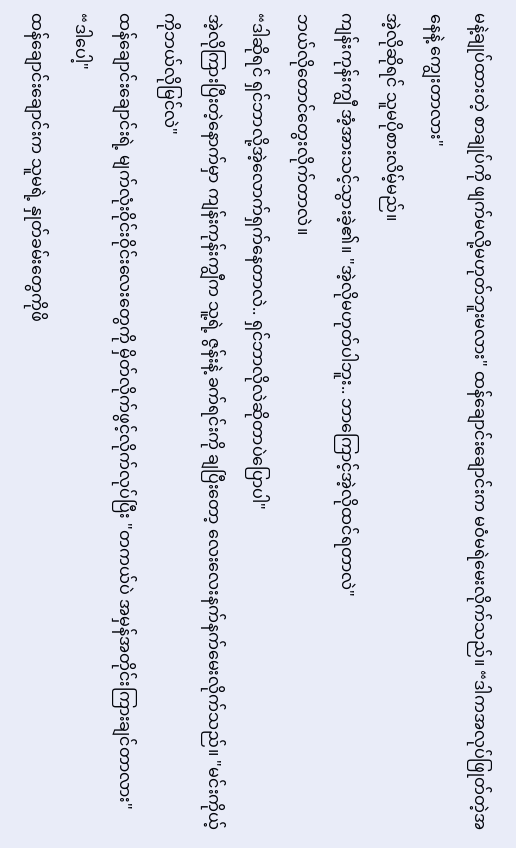မနဲ့ချုပ်ထားတဲ့ စာချုပ်ကို ဖျက်မလို့မဟုတ်ဘူးမလား" ထန်ချောင်းချောင်းက မဝံမရဲမေးလိုက်သည်။ “ဒါကအလုပ်ဖြုတ်တဲ့အနေနဲ့ ကျွေးတာလား"
အဲ့လိုဆိုရင် သူမပိုစားလိမ့်မည်။
ကျန်းကုန်းကျွီ အံ့အားသင့်သွားခဲ့၏။ "အဲ့လိုမဟုတ်ပါဘူး.. ဘာကြောင့်အဲ့လိုထင်ရတာလဲ"
ဘယ်လိုတောင်တွေးလိုက်တာလဲ။
“ဒါဆိုရင် ရှင်ဘာလို့အဲ့လောက်ရှက်နေတာလဲ.. ရှင်ဘာလိုလဲဆိုတာပဲပြောပါ"
အဲ့လိုကြားပြီးတဲ့နောက်မှာ ကျန်းကုန်းကျွီက သူ့ရဲ့ ဇွန်းနဲ့ ခက်ရင်းကို ချပြီးတော့ လေးလေးနက်နက်မေးလိုက်သည်။ "မင်းကိုယ့်ကိုဘယ်လိုမြင်လဲ"
ထန်ချောင်းချောင်းရဲ့ မျက်လုံးဝိုင်းဝိုင်းလေးတွေကို မှိတ်လိုက်ဖွင့်လိုက်လုပ်ပြီး "တကယ်ပဲ အမှန်အတိုင်းကြားချင်တာလား"
“ဒါပေါ့"
ထန်ချောင်းချောင်းက သူမရဲ့ နှုတ်ခမ်းတွေကိုဖိ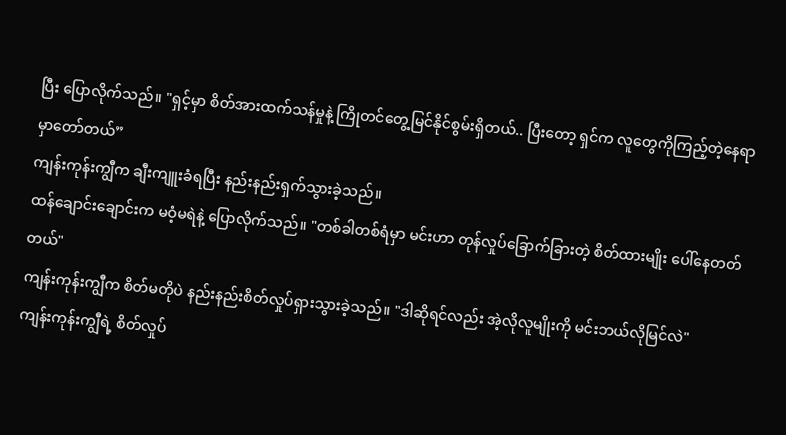ပြီး ပြောလိုက်သည်။ "ရှင့်မှာ စိတ်အားထက်သန်မှုနဲ့ ကြိုတင်တွေ့မြင်နိုင်စွမ်းရှိတယ်.. ပြီးတော့ ရှင်က လူတွေကိုကြည့်တဲ့နေရာမှာတော်တယ်”
ကျန်းကုန်းကျွီက ချီးကျူးခံရပြီး နည်းနည်းရှက်သွားခဲ့သည်။
ထန်ချောင်းချောင်းက မဝံ့မရဲနဲ့ ပြောလိုက်သည်။ "တစ်ခါတစ်ရံမှာ မင်းဟာ တုန်လှုပ်ခြောက်ခြားတဲ့ စိတ်ထားမျိုး ပေါ်နေတတ်တယ်"
ကျန်းကုန်းကျွီက စိတ်မတိုပဲ နည်းနည်းစိတ်လှုပ်ရှားသွားခဲ့သည်။ "ဒါဆိုရင်လည်း အဲ့လိုလူမျိုးကို မင်းဘယ်လိုမြင်လဲ"
ကျန်းကုန်းကျွီရဲ့ စိတ်လှုပ်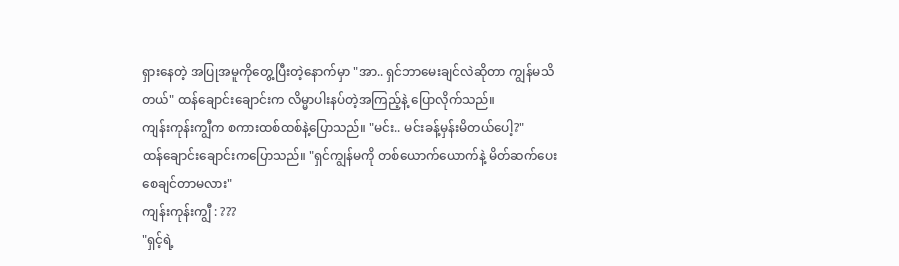ရှားနေတဲ့ အပြုအမူကိုတွေ့ပြီးတဲ့နောက်မှာ "အာ.. ရှင်ဘာမေးချင်လဲဆိုတာ ကျွန်မသိတယ်" ထန်ချောင်းချောင်းက လိမ္မာပါးနပ်တဲ့အကြည့်နဲ့ ပြောလိုက်သည်။
ကျန်းကုန်းကျွီက စကားထစ်ထစ်နဲ့ပြောသည်။ "မင်း.. မင်းခန့်မှန်းမိတယ်ပေါ့?"
ထန်ချောင်းချောင်းကပြောသည်။ "ရှင်ကျွန်မကို တစ်ယောက်ယောက်နဲ့ မိတ်ဆက်ပေးစေချင်တာမလား"
ကျန်းကုန်းကျွီ : ???
"ရှင့်ရဲ့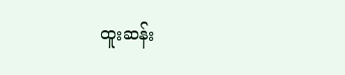ထူးဆန်း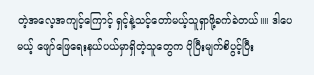တဲ့အလေ့အကျင့်ကြောင့် ရှင့်နဲ့သင့်တော်မယ့်သူရှာဖို့ခက်ခဲတယ်။။ ဒါပေမယ့် ဖျော်ဖြေရေးနယ်ပယ်မှာရှိတဲ့သူတွေက ပိုပြီးမျက်စိပွင့်ပြီး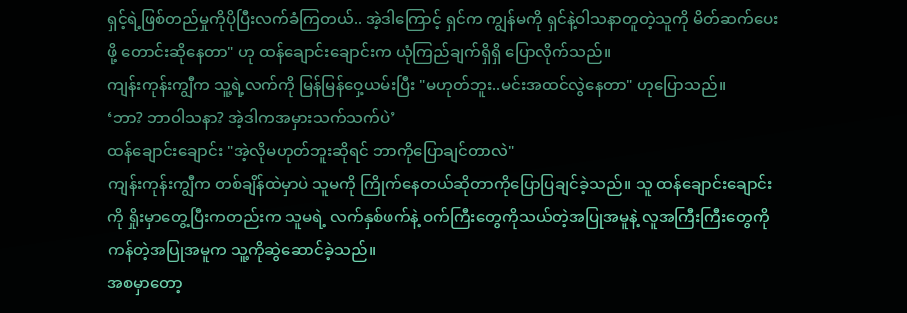ရှင့်ရဲ့ဖြစ်တည်မှုကိုပိုပြီးလက်ခံကြတယ်.. အဲ့ဒါကြောင့် ရှင်က ကျွန်မကို ရှင်နဲ့ဝါသနာတူတဲ့သူကို မိတ်ဆက်ပေးဖို့ တောင်းဆိုနေတာ" ဟု ထန်ချောင်းချောင်းက ယုံကြည်ချက်ရှိရှိ ပြောလိုက်သည်။
ကျန်းကုန်းကျွီက သူ့ရဲ့လက်ကို မြန်မြန်ဝှေ့ယမ်းပြီး "မဟုတ်ဘူး..မင်းအထင်လွဲနေတာ" ဟုပြောသည်။
‘ဘာ? ဘာဝါသနာ? အဲ့ဒါကအမှားသက်သက်ပဲ’
ထန်ချောင်းချောင်း "အဲ့လိုမဟုတ်ဘူးဆိုရင် ဘာကိုပြောချင်တာလဲ"
ကျန်းကုန်းကျွီက တစ်ချိန်ထဲမှာပဲ သူမကို ကြိုက်နေတယ်ဆိုတာကိုပြောပြချင်ခဲ့သည်။ သူ ထန်ချောင်းချောင်းကို ရှိုးမှာတွေ့ပြီးကတည်းက သူမရဲ့ လက်နှစ်ဖက်နဲ့ ဝက်ကြီးတွေကိုသယ်တဲ့အပြုအမူနဲ့ လူအကြီးကြီးတွေကိုကန်တဲ့အပြုအမူက သူ့ကိုဆွဲဆောင်ခဲ့သည်။
အစမှာတော့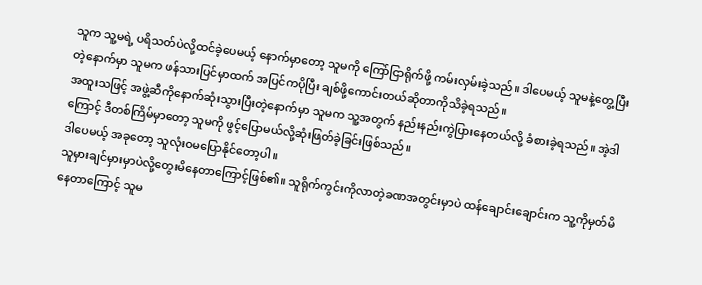သူက သူ့မရဲ့ ပရိသတ်ပဲလို့ထင်ခဲ့ပေမယ့် နောက်မှာတော့ သူမကို ကြော်ငြာရိုက်ဖို့ ကမ်းလှမ်းခဲ့သည်။ ဒါပေမယ့် သူမနဲ့တွေ့ပြီးတဲ့နောက်မှာ သူမက ဖန်သားပြင်မှာထက် အပြင်ကပိုပြီး ချစ်ဖို့ကောင်းတယ်ဆိုတာကိုသိခဲ့ရသည်။
အထူးသဖြင့် အဖွဲ့ဆီကိုနောက်ဆုံးသွားပြီးတဲ့နောက်မှာ သူမက သူ့အတွက် နည်းနည်းကွဲပြားနေတယ်လို့ ခံစားခဲ့ရသည်။ အဲ့ဒါကြောင့် ဒီတစ်ကြိမ်မှာတော့ သူမကို ဖွင့်ပြောမယ်လို့ဆုံးဖြတ်ခဲ့ခြင်းဖြစ်သည်။
ဒါပေမယ့် အခုတော့ သူလုံးဝမပြောနိုင်တော့ပါ။
သူမှားချင်မှားမှာပဲလို့တွေးမိနေတာကြောင့်ဖြစ်၏။ သူရိုက်ကွင်းကိုလာတဲ့ခဏအတွင်းမှာပဲ ထန်ချောင်းချောင်းက သူ့ကိုမှတ်မိနေတာကြောင့် သူမ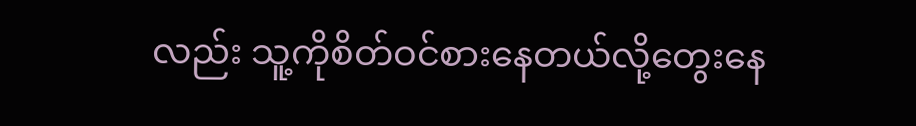လည်း သူ့ကိုစိတ်ဝင်စားနေတယ်လို့တွေးနေ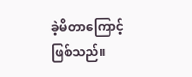ခဲ့မိတာကြောင့်ဖြစ်သည်။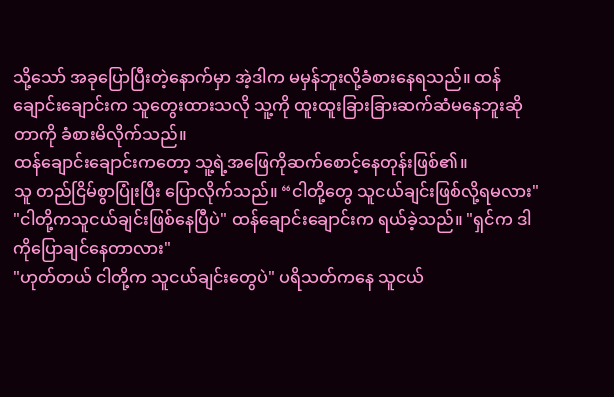သို့သော် အခုပြောပြီးတဲ့နောက်မှာ အဲ့ဒါက မမှန်ဘူးလို့ခံစားနေရသည်။ ထန်ချောင်းချောင်းက သူတွေးထားသလို သူ့ကို ထူးထူးခြားခြားဆက်ဆံမနေဘူးဆိုတာကို ခံစားမိလိုက်သည်။
ထန်ချောင်းချောင်းကတော့ သူ့ရဲ့အဖြေကိုဆက်စောင့်နေတုန်းဖြစ်၏။
သူ တည်ငြိမ်စွာပြုံးပြီး ပြောလိုက်သည်။ “ငါတို့တွေ သူငယ်ချင်းဖြစ်လို့ရမလား"
"ငါတို့ကသူငယ်ချင်းဖြစ်နေပြီပဲ" ထန်ချောင်းချောင်းက ရယ်ခဲ့သည်။ "ရှင်က ဒါကိုပြောချင်နေတာလား"
"ဟုတ်တယ် ငါတို့က သူငယ်ချင်းတွေပဲ" ပရိသတ်ကနေ သူငယ်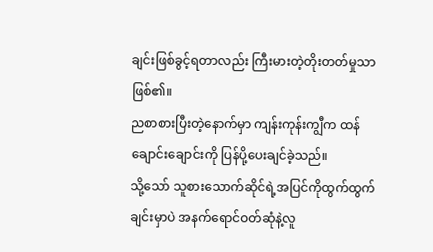ချင်းဖြစ်ခွင့်ရတာလည်း ကြီးမားတဲ့တိုးတတ်မှုသာဖြစ်၏။
ညစာစားပြီးတဲ့နောက်မှာ ကျန်းကုန်းကျွီက ထန်ချောင်းချောင်းကို ပြန်ပို့ပေးချင်ခဲ့သည်။
သို့သော် သူစားသောက်ဆိုင်ရဲ့အပြင်ကိုထွက်ထွက်ချင်းမှာပဲ အနက်ရောင်ဝတ်ဆုံနဲ့လူ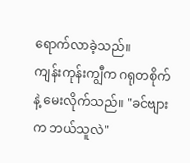ရောက်လာခဲ့သည်။
ကျန်းကုန်းကျွီက ဂရုတစိုက်နဲ့ မေးလိုက်သည်။ "ခင်ဗျားက ဘယ်သူလဲ"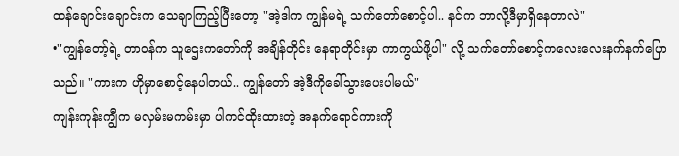ထန်ချောင်းချောင်းက သေချာကြည့်ပြီးတော့ "အဲ့ဒါက ကျွန်မရဲ့ သက်တော်စောင့်ပါ.. နင်က ဘာလို့ဒီမှာရှိနေတာလဲ"
•"ကျွန်တော့်ရဲ့ တာဝန်က သူဌေးကတော်ကို အချိန်တိုင်း နေရာတိုင်းမှာ ကာကွယ်ဖို့ပါ" လို့ သက်တော်စောင့်ကလေးလေးနက်နက်ပြောသည်။ "ကားက ဟိုမှာစောင့်နေပါတယ်.. ကျွန်တော် အဲ့ဒီကိုခေါ်သွားပေးပါမယ်"
ကျန်းကုန်းကျွီက မလှမ်းမကမ်းမှာ ပါကင်ထိုးထားတဲ့ အနက်ရောင်ကားကို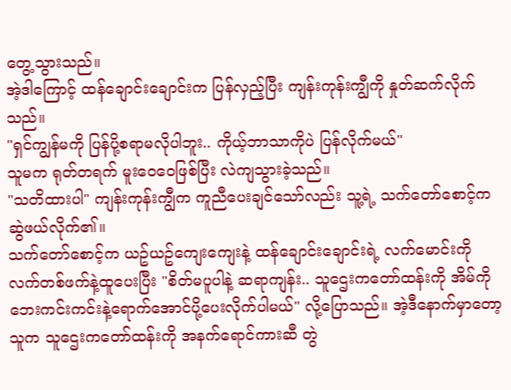တွေ့သွားသည်။
အဲ့ဒါကြောင့် ထန်ချောင်းချောင်းက ပြန်လှည့်ပြီး ကျန်းကုန်းကျွီကို နှုတ်ဆက်လိုက်သည်။
"ရှင်ကျွန်မကို ပြန်ပို့စရာမလိုပါဘူး.. ကိုယ့်ဘာသာကိုပဲ ပြန်လိုက်မယ်"
သူမက ရုတ်တရက် မူးဝေဝေဖြစ်ပြီး လဲကျသွားခဲ့သည်။
"သတိထားပါ" ကျန်းကုန်းကျွီက ကူညီပေးချင်သော်လည်း သူ့ရဲ့ သက်တော်စောင့်က ဆွဲဖယ်လိုက်၏။
သက်တော်စောင့်က ယဥ်ယဥ်ကျေးကျေးနဲ့ ထန်ချောင်းချောင်းရဲ့ လက်မောင်းကို လက်တစ်ဖက်နဲ့ထူပေးပြီး "စိတ်မပူပါနဲ့ ဆရာကျန်း.. သူဌေးကတော်ထန်းကို အိမ်ကိုဘေးကင်းကင်းနဲ့ရောက်အောင်ပို့ပေးလိုက်ပါမယ်" လို့ပြောသည်။ အဲ့ဒီနောက်မှာတော့သူက သူဌေးကတော်ထန်းကို အနက်ရောင်ကားဆီ တွဲ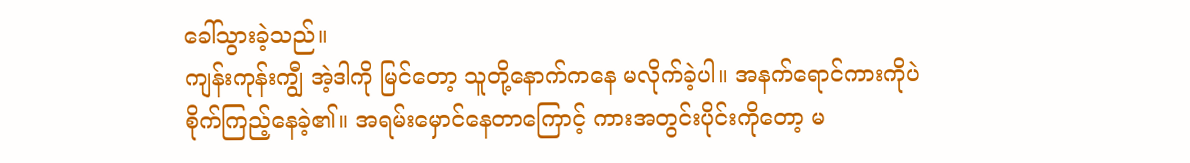ခေါ်သွားခဲ့သည်။
ကျန်းကုန်းကျွီ အဲ့ဒါကို မြင်တော့ သူတို့နောက်ကနေ မလိုက်ခဲ့ပါ။ အနက်ရောင်ကားကိုပဲ စိုက်ကြည့်နေခဲ့၏။ အရမ်းမှောင်နေတာကြောင့် ကားအတွင်းပိုင်းကိုတော့ မ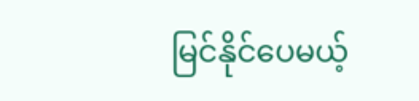မြင်နိုင်ပေမယ့်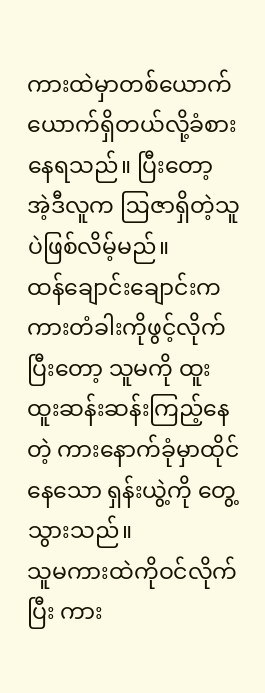ကားထဲမှာတစ်ယောက်ယောက်ရှိတယ်လို့ခံစားနေရသည်။ ပြီးတော့ အဲ့ဒီလူက ဩဇာရှိတဲ့သူပဲဖြစ်လိမ့်မည်။
ထန်ချောင်းချောင်းက ကားတံခါးကိုဖွင့်လိုက်ပြီးတော့ သူမကို ထူးထူးဆန်းဆန်းကြည့်နေတဲ့ ကားနောက်ခုံမှာထိုင်နေသော ရှန်းယွဲ့ကို တွေ့သွားသည်။
သူမကားထဲကိုဝင်လိုက်ပြီး ကား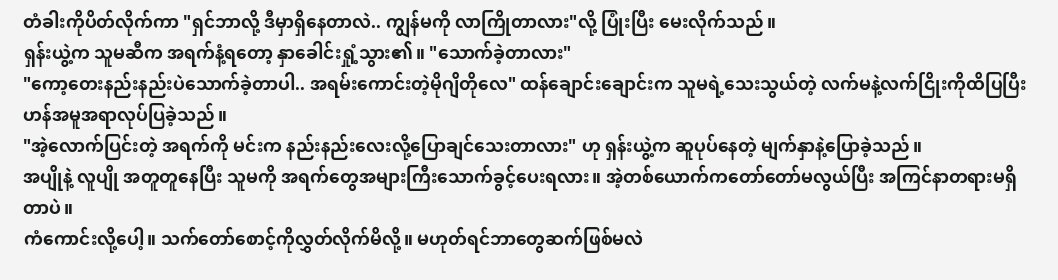တံခါးကိုပိတ်လိုက်ကာ "ရှင်ဘာလို့ ဒီမှာရှိနေတာလဲ.. ကျွန်မကို လာကြိုတာလား"လို့ ပြုံးပြီး မေးလိုက်သည်။
ရှန်းယွဲ့က သူမဆီက အရက်နံ့ရတော့ နှာခေါင်းရှုံ့သွား၏။ "သောက်ခဲ့တာလား"
"ကော့တေးနည်းနည်းပဲသောက်ခဲ့တာပါ.. အရမ်းကောင်းတဲ့မိုဂျိတိုလေ" ထန်ချောင်းချောင်းက သူမရဲ့သေးသွယ်တဲ့ လက်မနဲ့လက်ငြိုးကိုထိပြပြီး ဟန်အမူအရာလုပ်ပြခဲ့သည်။
"အဲ့လောက်ပြင်းတဲ့ အရက်ကို မင်းက နည်းနည်းလေးလို့ပြောချင်သေးတာလား" ဟု ရှန်းယွဲ့က ဆူပုပ်နေတဲ့ မျက်နှာနဲ့ပြောခဲ့သည်။
အပျိုနဲ့ လူပျို အတူတူနေပြီး သူမကို အရက်တွေအများကြီးသောက်ခွင့်ပေးရလား။ အဲ့တစ်ယောက်ကတော်တော်မလွယ်ပြီး အကြင်နာတရားမရှိတာပဲ။
ကံကောင်းလို့ပေါ့။ သက်တော်စောင့်ကိုလွှတ်လိုက်မိလို့။ မဟုတ်ရင်ဘာတွေဆက်ဖြစ်မလဲ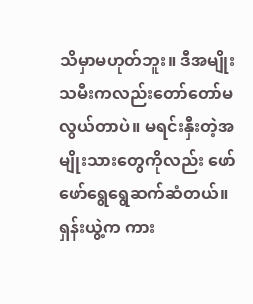သိမှာမဟုတ်ဘူး။ ဒီအမျိုးသမီးကလည်းတော်တော်မလွယ်တာပဲ။ မရင်းနှီးတဲ့အမျိုးသားတွေကိုလည်း ဖော်ဖော်ရွေရွေဆက်ဆံတယ်။
ရှန်းယွဲ့က ကား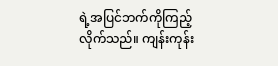ရဲ့အပြင်ဘက်ကိုကြည့်လိုက်သည်။ ကျန်းကုန်း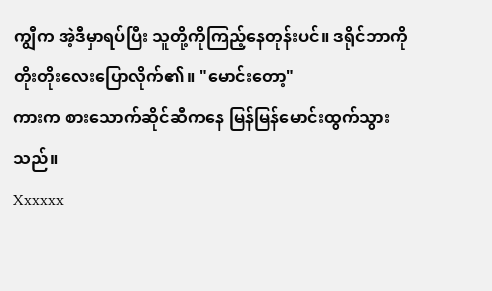ကျွီက အဲ့ဒီမှာရပ်ပြီး သူတို့ကိုကြည့်နေတုန်းပင်။ ဒရိုင်ဘာကိုတိုးတိုးလေးပြောလိုက်၏။ "မောင်းတော့"
ကားက စားသောက်ဆိုင်ဆီကနေ မြန်မြန်မောင်းထွက်သွားသည်။
Xxxxxx